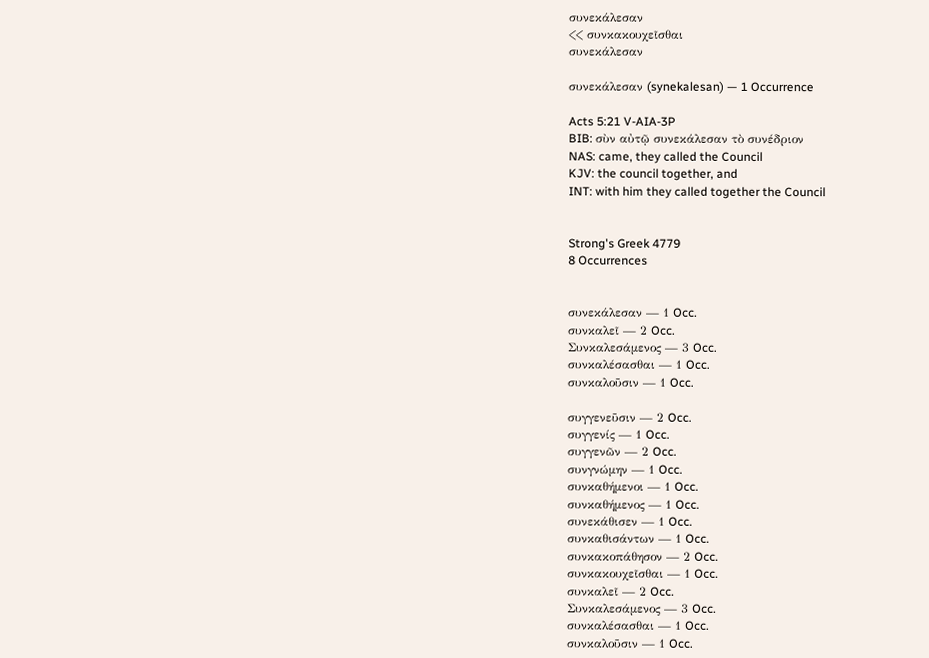συνεκάλεσαν
<< συνκακουχεῖσθαι
συνεκάλεσαν

συνεκάλεσαν (synekalesan) — 1 Occurrence

Acts 5:21 V-AIA-3P
BIB: σὺν αὐτῷ συνεκάλεσαν τὸ συνέδριον
NAS: came, they called the Council
KJV: the council together, and
INT: with him they called together the Council


Strong's Greek 4779
8 Occurrences


συνεκάλεσαν — 1 Occ.
συνκαλεῖ — 2 Occ.
Συνκαλεσάμενος — 3 Occ.
συνκαλέσασθαι — 1 Occ.
συνκαλοῦσιν — 1 Occ.

συγγενεῦσιν — 2 Occ.
συγγενίς — 1 Occ.
συγγενῶν — 2 Occ.
συνγνώμην — 1 Occ.
συνκαθήμενοι — 1 Occ.
συνκαθήμενος — 1 Occ.
συνεκάθισεν — 1 Occ.
συνκαθισάντων — 1 Occ.
συνκακοπάθησον — 2 Occ.
συνκακουχεῖσθαι — 1 Occ.
συνκαλεῖ — 2 Occ.
Συνκαλεσάμενος — 3 Occ.
συνκαλέσασθαι — 1 Occ.
συνκαλοῦσιν — 1 Occ.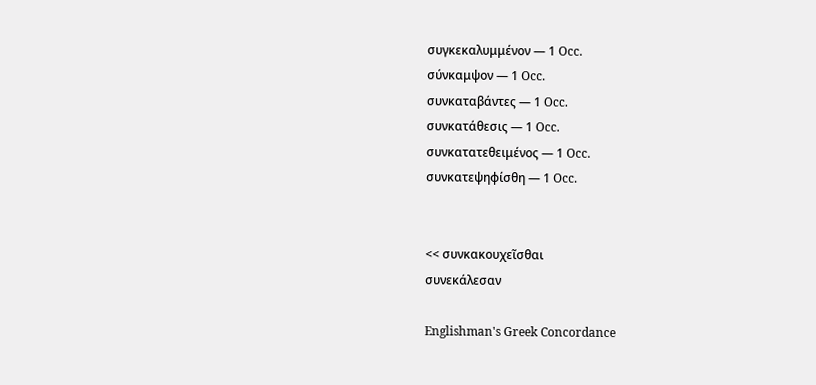συγκεκαλυμμένον — 1 Occ.
σύνκαμψον — 1 Occ.
συνκαταβάντες — 1 Occ.
συνκατάθεσις — 1 Occ.
συνκατατεθειμένος — 1 Occ.
συνκατεψηφίσθη — 1 Occ.


<< συνκακουχεῖσθαι
συνεκάλεσαν

Englishman's Greek Concordance